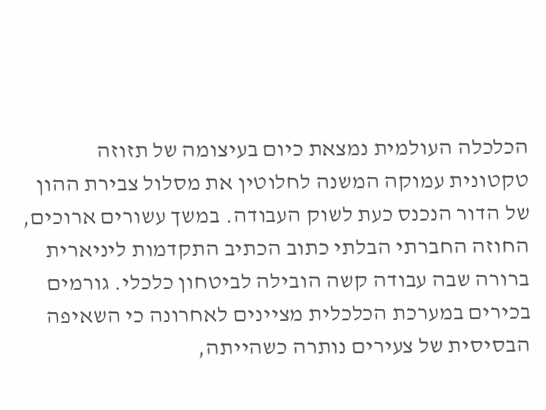הכלכלה העולמית נמצאת כיום בעיצומה של תזוזה טקטונית עמוקה המשנה לחלוטין את מסלול צבירת ההון של הדור הנכנס כעת לשוק העבודה. במשך עשורים ארוכים, החוזה החברתי הבלתי כתוב הכתיב התקדמות ליניארית ברורה שבה עבודה קשה הובילה לביטחון כלכלי. גורמים בכירים במערכת הכלכלית מציינים לאחרונה כי השאיפה הבסיסית של צעירים נותרה כשהייתה,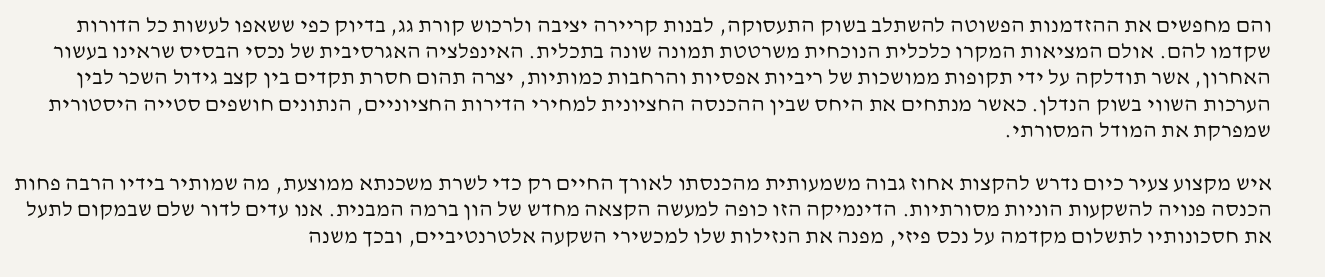והם מחפשים את ההזדמנות הפשוטה להשתלב בשוק התעסוקה, לבנות קריירה יציבה ולרכוש קורת גג, בדיוק כפי ששאפו לעשות כל הדורות שקדמו להם. אולם המציאות המקרו כלכלית הנוכחית משרטטת תמונה שונה בתכלית. האינפלציה האגרסיבית של נכסי הבסיס שראינו בעשור האחרון, אשר תודלקה על ידי תקופות ממושכות של ריביות אפסיות והרחבות כמותיות, יצרה תהום חסרת תקדים בין קצב גידול השכר לבין הערכות השווי בשוק הנדלן. כאשר מנתחים את היחס שבין ההכנסה החציונית למחירי הדירות החציוניים, הנתונים חושפים סטייה היסטורית שמפרקת את המודל המסורתי.

איש מקצוע צעיר כיום נדרש להקצות אחוז גבוה משמעותית מהכנסתו לאורך החיים רק כדי לשרת משכנתא ממוצעת, מה שמותיר בידיו הרבה פחות הכנסה פנויה להשקעות הוניות מסורתיות. הדינמיקה הזו כופה למעשה הקצאה מחדש של הון ברמה המבנית. אנו עדים לדור שלם שבמקום לתעל את חסכונותיו לתשלום מקדמה על נכס פיזי, מפנה את הנזילות שלו למכשירי השקעה אלטרנטיביים, ובכך משנה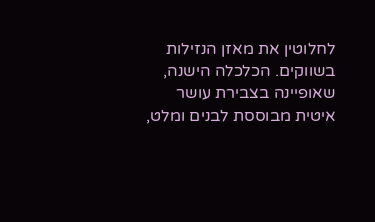לחלוטין את מאזן הנזילות בשווקים. הכלכלה הישנה, שאופיינה בצבירת עושר איטית מבוססת לבנים ומלט,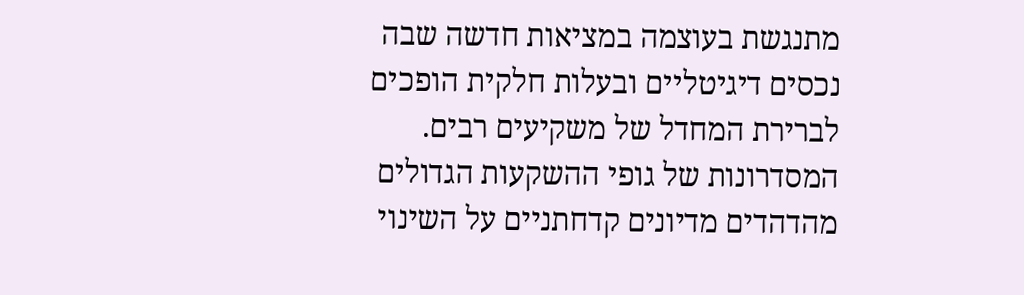מתנגשת בעוצמה במציאות חדשה שבה נכסים דיגיטליים ובעלות חלקית הופכים לברירת המחדל של משקיעים רבים. המסדרונות של גופי ההשקעות הגדולים מהדהדים מדיונים קדחתניים על השינוי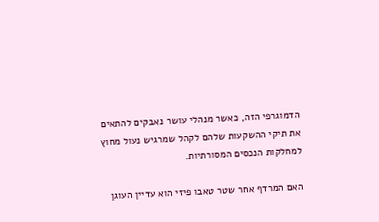הדמוגרפי הזה, כאשר מנהלי עושר נאבקים להתאים את תיקי ההשקעות שלהם לקהל שמרגיש נעול מחוץ למחלקות הנכסים המסורתיות.

האם המרדף אחר שטר טאבו פיזי הוא עדיין העוגן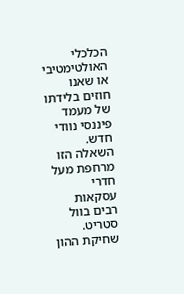הכלכלי האולטימטיבי או שאנו חוזים בלידתו של מעמד פיננסי נוודי חדש. השאלה הזו מרחפת מעל חדרי עסקאות רבים בוול סטריט. שחיקת ההון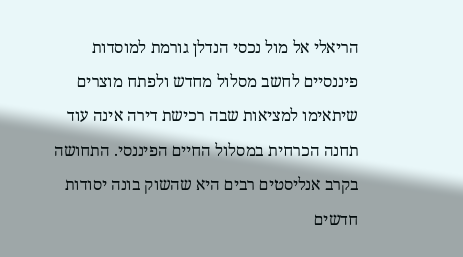הריאלי אל מול נכסי הנדלן גורמת למוסדות פיננסיים לחשב מסלול מחדש ולפתח מוצרים שיתאימו למציאות שבה רכישת דירה אינה עוד תחנה הכרחית במסלול החיים הפיננסי. התחושה בקרב אנליסטים רבים היא שהשוק בונה יסודות חדשים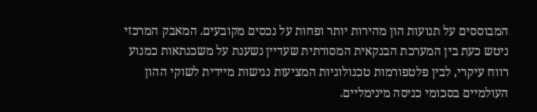המבוססים על תנועות הון מהירות יותר ופחות על נכסים מקובעים. המאבק המרכזי ניטש כעת בין המערכת הבנקאית המסורתית שעדיין נשענת על משכנתאות כמנוע רווח עיקרי, לבין פלטפורמות טכנולוגיות המציעות נגישות מיידית לשוקי ההון העולמיים בסכומי כניסה מינימליים.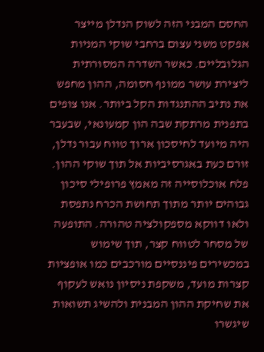החסם המבני הזה לשוק הנדלן מייצר אפקט משני עצום ברחבי שוקי המניות הגלובליים. כאשר השדרה המסורתית ליצירת עושר ממונף חסומה, ההון מחפש את נתיב ההתנגדות הקל ביותר. אנו צופים בתפנית מרתקת שבה הון קמעונאי, שבעבר היה מיועד לחיסכון ארוך טווח עבור נדלן, זורם כעת באגרסיביות אל תוך שוקי ההון. פלח אוכלוסייה זה מאמץ פרופילי סיכון גבוהים יותר מתוך תחושת הכרח נתפסת ולאו דווקא מספקולציה טהורה. התופעה של מסחר לטווח קצר, תוך שימוש במכשירים פיננסיים מורכבים כמו אופציות קצרות מועד, משקפת ניסיון נואש לעקוף את שחיקת ההון המבנית ולהשיג תשואות שיגשרו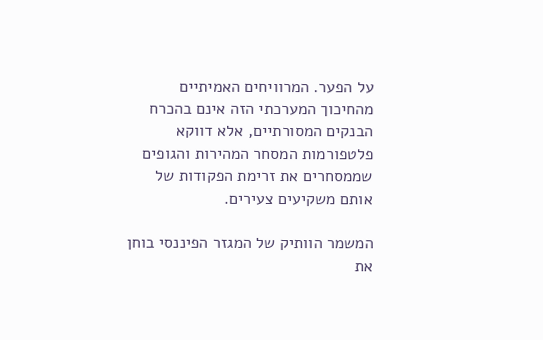על הפער. המרוויחים האמיתיים מהחיכוך המערכתי הזה אינם בהכרח הבנקים המסורתיים, אלא דווקא פלטפורמות המסחר המהירות והגופים שממסחרים את זרימת הפקודות של אותם משקיעים צעירים.

המשמר הוותיק של המגזר הפיננסי בוחן את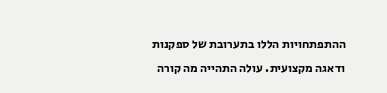ההתפתחויות הללו בתערובת של ספקנות ודאגה מקצועית. עולה התהייה מה קורה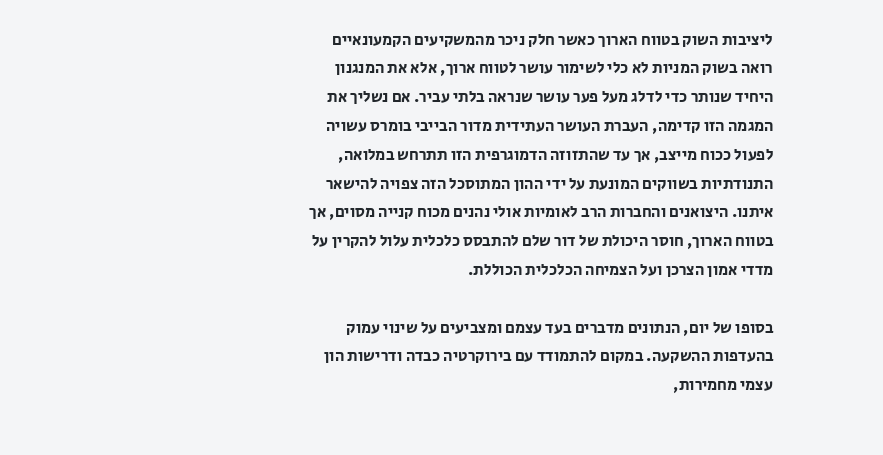ליציבות השוק בטווח הארוך כאשר חלק ניכר מהמשקיעים הקמעונאיים רואה בשוק המניות לא כלי לשימור עושר לטווח ארוך, אלא את המנגנון היחיד שנותר כדי לדלג מעל פער עושר שנראה בלתי עביר. אם נשליך את המגמה הזו קדימה, העברת העושר העתידית מדור הבייבי בומרס עשויה לפעול ככוח מייצב, אך עד שהתזוזה הדמוגרפית הזו תתרחש במלואה, התנודתיות בשווקים המונעת על ידי ההון המתוסכל הזה צפויה להישאר איתנו. היצואנים והחברות הרב לאומיות אולי נהנים מכוח קנייה מסוים, אך בטווח הארוך, חוסר היכולת של דור שלם להתבסס כלכלית עלול להקרין על מדדי אמון הצרכן ועל הצמיחה הכלכלית הכוללת.

בסופו של יום, הנתונים מדברים בעד עצמם ומצביעים על שינוי עמוק בהעדפות ההשקעה. במקום להתמודד עם בירוקרטיה כבדה ודרישות הון עצמי מחמירות,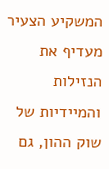המשקיע הצעיר מעדיף את הנזילות והמיידיות של שוק ההון, גם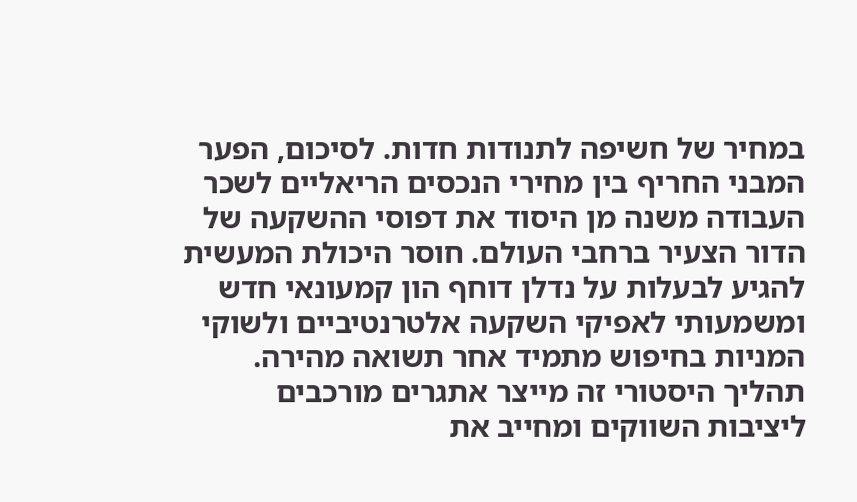במחיר של חשיפה לתנודות חדות. לסיכום, הפער המבני החריף בין מחירי הנכסים הריאליים לשכר העבודה משנה מן היסוד את דפוסי ההשקעה של הדור הצעיר ברחבי העולם. חוסר היכולת המעשית להגיע לבעלות על נדלן דוחף הון קמעונאי חדש ומשמעותי לאפיקי השקעה אלטרנטיביים ולשוקי המניות בחיפוש מתמיד אחר תשואה מהירה. תהליך היסטורי זה מייצר אתגרים מורכבים ליציבות השווקים ומחייב את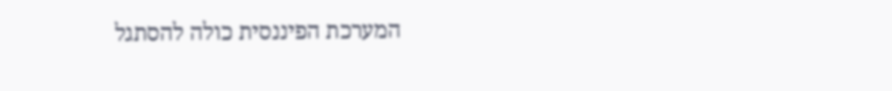המערכת הפיננסית כולה להסתגל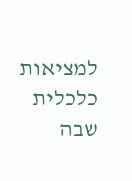למציאות כלכלית שבה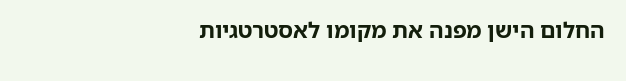החלום הישן מפנה את מקומו לאסטרטגיות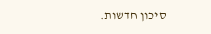סיכון חדשות.